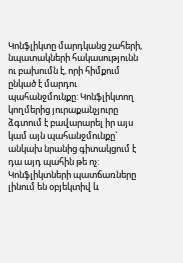Կոնֆլիկտը մարդկանց շահերի, նպատակների հակասությունն ու բախումն է, որի հիմքում ընկած է մարդու պահանջմունքը: Կոնֆլիկտող կողմերից յուրաքանչյուրը ձգտում է բավարարել իր այս կամ այն պահանջմունքը` անկախ նրանից գիտակցում է դա այդ պահին թե ոչ:
Կոնֆլիկտների պատճառները լինում են օբյեկտիվ և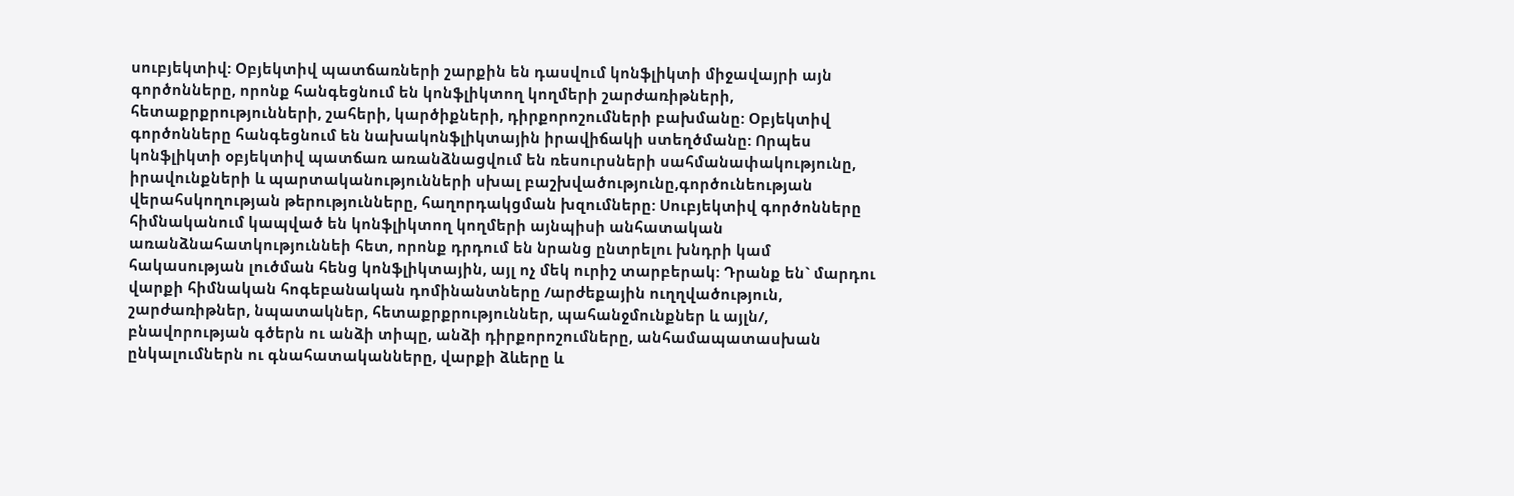սուբյեկտիվ: Օբյեկտիվ պատճառների շարքին են դասվում կոնֆլիկտի միջավայրի այն գործոնները, որոնք հանգեցնում են կոնֆլիկտող կողմերի շարժառիթների, հետաքրքրությունների, շահերի, կարծիքների, դիրքորոշումների բախմանը: Օբյեկտիվ գործոնները հանգեցնում են նախակոնֆլիկտային իրավիճակի ստեղծմանը: Որպես կոնֆլիկտի օբյեկտիվ պատճառ առանձնացվում են ռեսուրսների սահմանափակությունը, իրավունքների և պարտականությունների սխալ բաշխվածությունը,գործունեության վերահսկողության թերությունները, հաղորդակցման խզումները: Սուբյեկտիվ գործոնները հիմնականում կապված են կոնֆլիկտող կողմերի այնպիսի անհատական առանձնահատկություննեի հետ, որոնք դրդում են նրանց ընտրելու խնդրի կամ հակասության լուծման հենց կոնֆլիկտային, այլ ոչ մեկ ուրիշ տարբերակ: Դրանք են` մարդու վարքի հիմնական հոգեբանական դոմինանտները /արժեքային ուղղվածություն, շարժառիթներ, նպատակներ, հետաքրքրություններ, պահանջմունքներ և այլն/, բնավորության գծերն ու անձի տիպը, անձի դիրքորոշումները, անհամապատասխան ընկալումներն ու գնահատականները, վարքի ձևերը և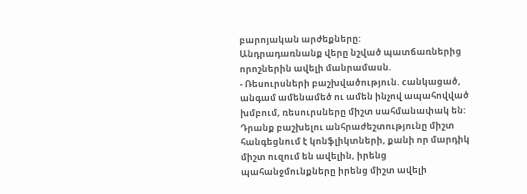բարոյական արժեքները:
Անդրադառնանք վերը նշված պատճառներից որոշներին ավելի մանրամասն.
- Ռեսուրսների բաշխվածություն. cանկացած, անգամ ամենամեծ ու ամեն ինչով ապահովված խմբում, ռեսուրսները միշտ սահմանափակ են: Դրանք բաշխելու անհրաժեշտությունը միշտ հանգեցնում է կոնֆլիկտների, քանի որ մարդիկ միշտ ուզում են ավելին, իրենց պահանջմունքները իրենց միշտ ավելի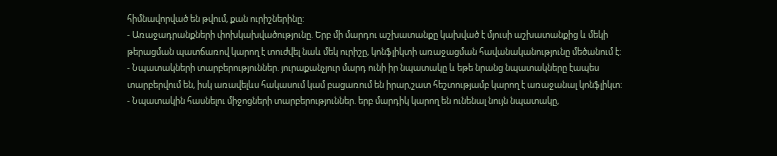հիմնավորված են թվում, քան ուրիշներինը:
- Առաջադրանքների փոխկախվածությունը. Երբ մի մարդու աշխատանքը կախված է մյուսի աշխատանքից և մեկի թերացման պատճառով կարող է տուժվել նաև մեկ ուրիշը, կոնֆլիկտի առաջացման հավանականությունը մեծանում է:
- Նպատակների տարբերություններ. յուրաքանչյուր մարդ ունի իր նպատակը և եթե նրանց նպատակները էապես տարբերվում են, իսկ առավելևս հակասում կամ բացառում են իրար,շատ հեշտությամբ կարող է առաջանալ կոնֆլիկտ:
- Նպատակին հասնելու միջոցների տարբերություններ. երբ մարդիկ կարող են ունենալ նույն նպատակը,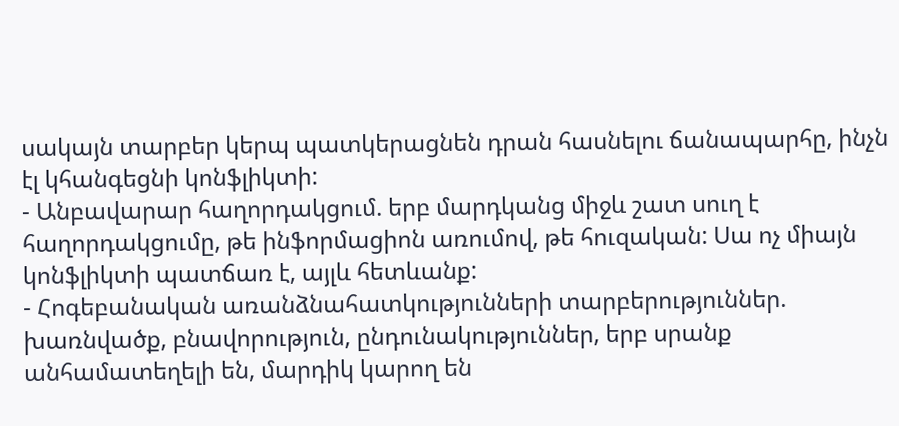սակայն տարբեր կերպ պատկերացնեն դրան հասնելու ճանապարհը, ինչն էլ կհանգեցնի կոնֆլիկտի:
- Անբավարար հաղորդակցում. երբ մարդկանց միջև շատ սուղ է հաղորդակցումը, թե ինֆորմացիոն առումով, թե հուզական: Սա ոչ միայն կոնֆլիկտի պատճառ է, այլև հետևանք:
- Հոգեբանական առանձնահատկությունների տարբերություններ. խառնվածք, բնավորություն, ընդունակություններ, երբ սրանք անհամատեղելի են, մարդիկ կարող են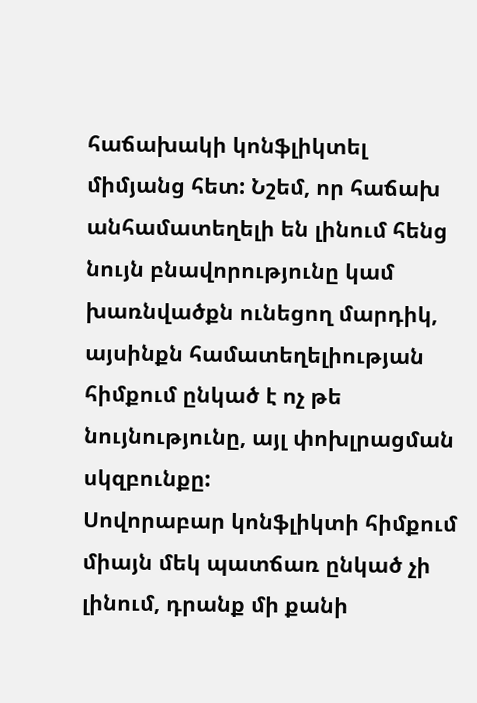հաճախակի կոնֆլիկտել միմյանց հետ: Նշեմ, որ հաճախ անհամատեղելի են լինում հենց նույն բնավորությունը կամ խառնվածքն ունեցող մարդիկ, այսինքն համատեղելիության հիմքում ընկած է ոչ թե նույնությունը, այլ փոխլրացման սկզբունքը:
Սովորաբար կոնֆլիկտի հիմքում միայն մեկ պատճառ ընկած չի լինում, դրանք մի քանի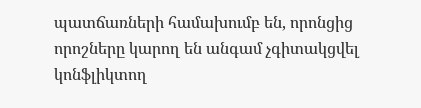պատճառների համախումբ են, որոնցից որոշները կարող են անգամ չգիտակցվել կոնֆլիկտող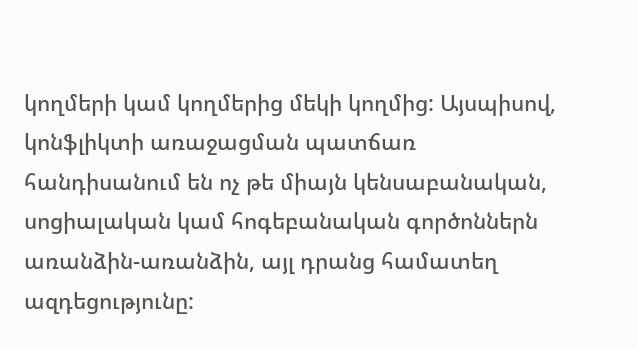կողմերի կամ կողմերից մեկի կողմից: Այսպիսով, կոնֆլիկտի առաջացման պատճառ հանդիսանում են ոչ թե միայն կենսաբանական, սոցիալական կամ հոգեբանական գործոններն առանձին-առանձին, այլ դրանց համատեղ ազդեցությունը: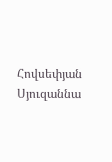Հովսեփյան Սյուզաննա